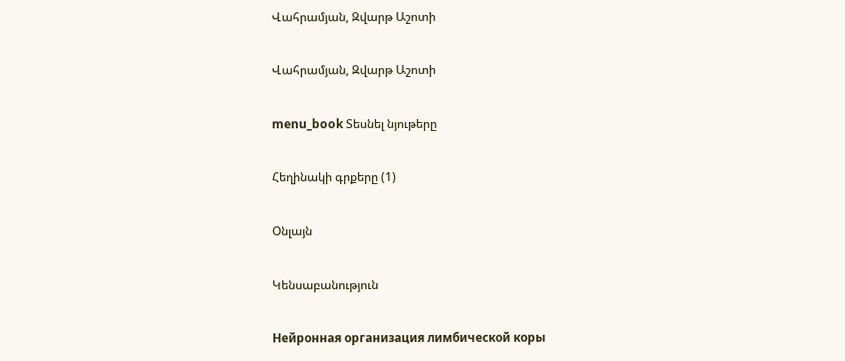Վահրամյան, Զվարթ Աշոտի

Վահրամյան, Զվարթ Աշոտի

menu_book Տեսնել նյութերը

Հեղինակի գրքերը (1)

Օնլայն

Կենսաբանություն

Нейронная организация лимбической коры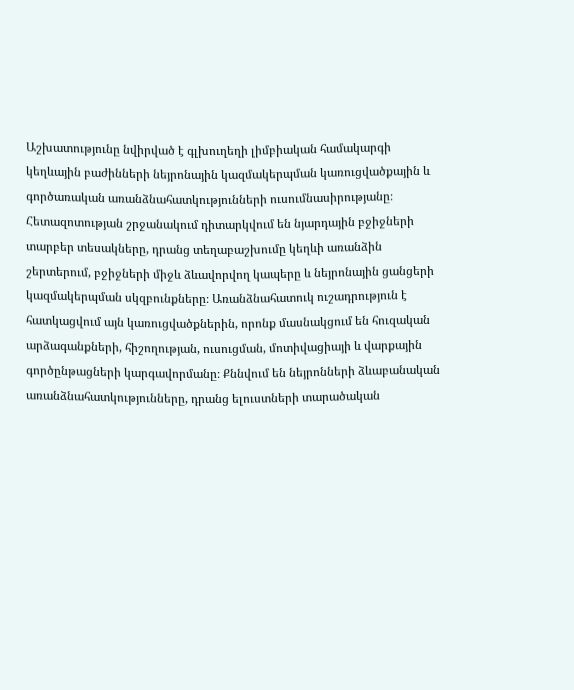Աշխատությունը նվիրված է գլխուղեղի լիմբիական համակարգի կեղևային բաժինների նեյրոնային կազմակերպման կառուցվածքային և գործառական առանձնահատկությունների ուսումնասիրությանը։ Հետազոտության շրջանակում դիտարկվում են նյարդային բջիջների տարբեր տեսակները, դրանց տեղաբաշխումը կեղևի առանձին շերտերում, բջիջների միջև ձևավորվող կապերը և նեյրոնային ցանցերի կազմակերպման սկզբունքները։ Առանձնահատուկ ուշադրություն է հատկացվում այն կառուցվածքներին, որոնք մասնակցում են հուզական արձագանքների, հիշողության, ուսուցման, մոտիվացիայի և վարքային գործընթացների կարգավորմանը։ Քննվում են նեյրոնների ձևաբանական առանձնահատկությունները, դրանց ելուստների տարածական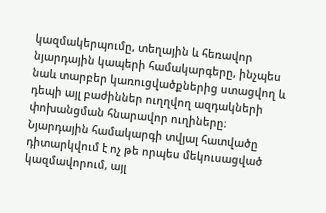կազմակերպումը, տեղային և հեռավոր նյարդային կապերի համակարգերը, ինչպես նաև տարբեր կառուցվածքներից ստացվող և դեպի այլ բաժիններ ուղղվող ազդակների փոխանցման հնարավոր ուղիները։ Նյարդային համակարգի տվյալ հատվածը դիտարկվում է ոչ թե որպես մեկուսացված կազմավորում, այլ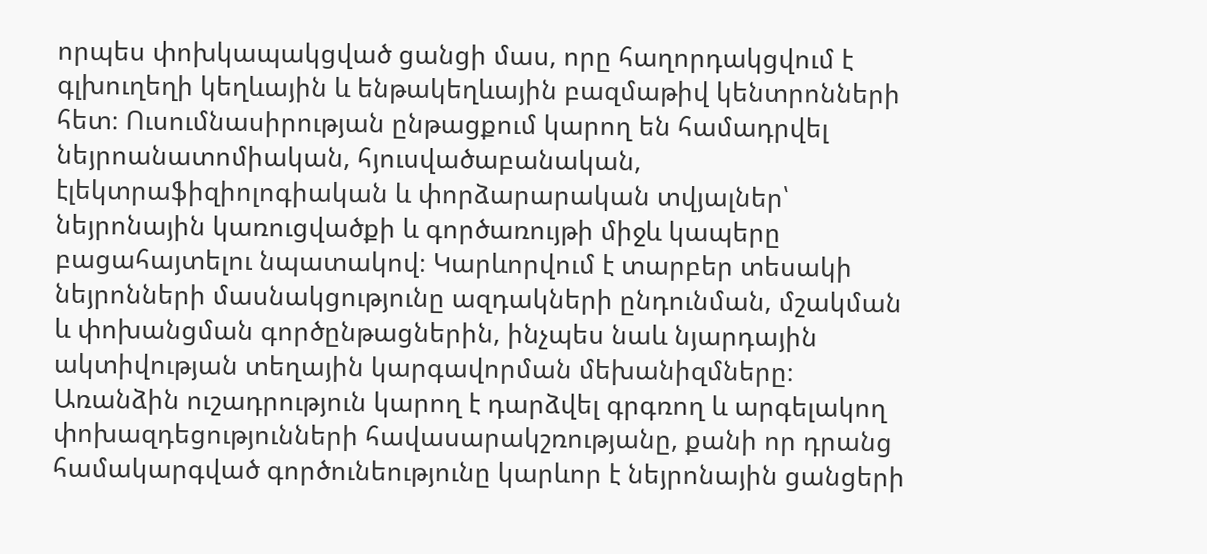որպես փոխկապակցված ցանցի մաս, որը հաղորդակցվում է գլխուղեղի կեղևային և ենթակեղևային բազմաթիվ կենտրոնների հետ։ Ուսումնասիրության ընթացքում կարող են համադրվել նեյրոանատոմիական, հյուսվածաբանական, էլեկտրաֆիզիոլոգիական և փորձարարական տվյալներ՝ նեյրոնային կառուցվածքի և գործառույթի միջև կապերը բացահայտելու նպատակով։ Կարևորվում է տարբեր տեսակի նեյրոնների մասնակցությունը ազդակների ընդունման, մշակման և փոխանցման գործընթացներին, ինչպես նաև նյարդային ակտիվության տեղային կարգավորման մեխանիզմները։ Առանձին ուշադրություն կարող է դարձվել գրգռող և արգելակող փոխազդեցությունների հավասարակշռությանը, քանի որ դրանց համակարգված գործունեությունը կարևոր է նեյրոնային ցանցերի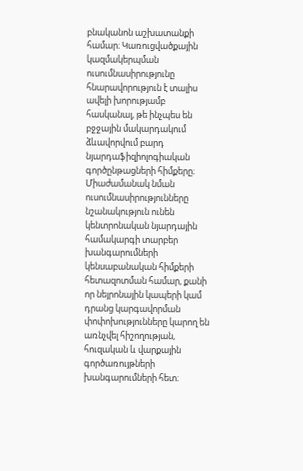բնականոն աշխատանքի համար։ Կառուցվածքային կազմակերպման ուսումնասիրությունը հնարավորություն է տալիս ավելի խորությամբ հասկանալ, թե ինչպես են բջջային մակարդակում ձևավորվում բարդ նյարդաֆիզիոլոգիական գործընթացների հիմքերը։ Միաժամանակ նման ուսումնասիրությունները նշանակություն ունեն կենտրոնական նյարդային համակարգի տարբեր խանգարումների կենսաբանական հիմքերի հետազոտման համար, քանի որ նեյրոնային կապերի կամ դրանց կարգավորման փոփոխությունները կարող են առնչվել հիշողության, հուզական և վարքային գործառույթների խանգարումների հետ։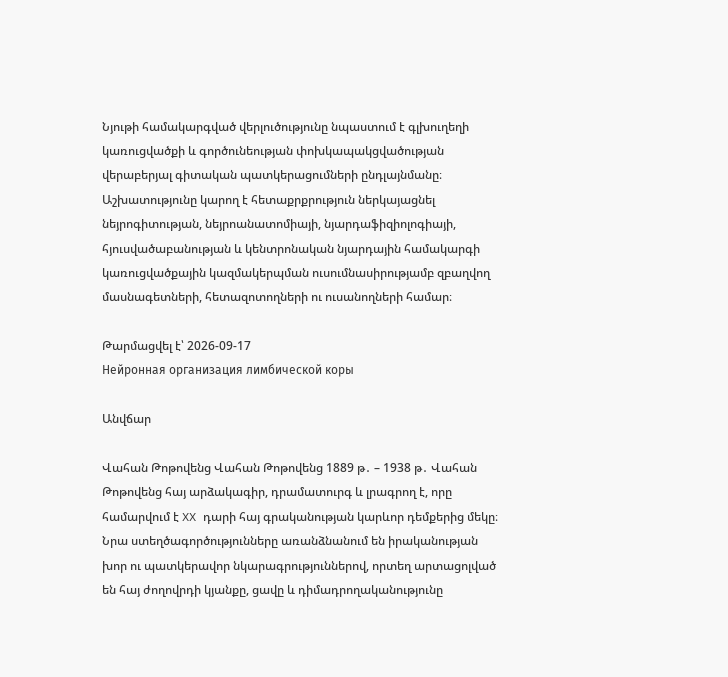Նյութի համակարգված վերլուծությունը նպաստում է գլխուղեղի կառուցվածքի և գործունեության փոխկապակցվածության վերաբերյալ գիտական պատկերացումների ընդլայնմանը։ Աշխատությունը կարող է հետաքրքրություն ներկայացնել նեյրոգիտության, նեյրոանատոմիայի, նյարդաֆիզիոլոգիայի, հյուսվածաբանության և կենտրոնական նյարդային համակարգի կառուցվածքային կազմակերպման ուսումնասիրությամբ զբաղվող մասնագետների, հետազոտողների ու ուսանողների համար։

Թարմացվել է՝ 2026-09-17
Нейронная организация лимбической коры

Անվճար

Վահան Թոթովենց Վահան Թոթովենց 1889 թ․ – 1938 թ․ Վահան Թոթովենց հայ արձակագիր, դրամատուրգ և լրագրող է, որը համարվում է XX դարի հայ գրականության կարևոր դեմքերից մեկը։ Նրա ստեղծագործությունները առանձնանում են իրականության խոր ու պատկերավոր նկարագրություններով, որտեղ արտացոլված են հայ ժողովրդի կյանքը, ցավը և դիմադրողականությունը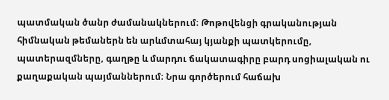պատմական ծանր ժամանակներում։ Թոթովենցի գրականության հիմնական թեմաներն են արևմտահայ կյանքի պատկերումը, պատերազմները, գաղթը և մարդու ճակատագիրը բարդ սոցիալական ու քաղաքական պայմաններում։ Նրա գործերում հաճախ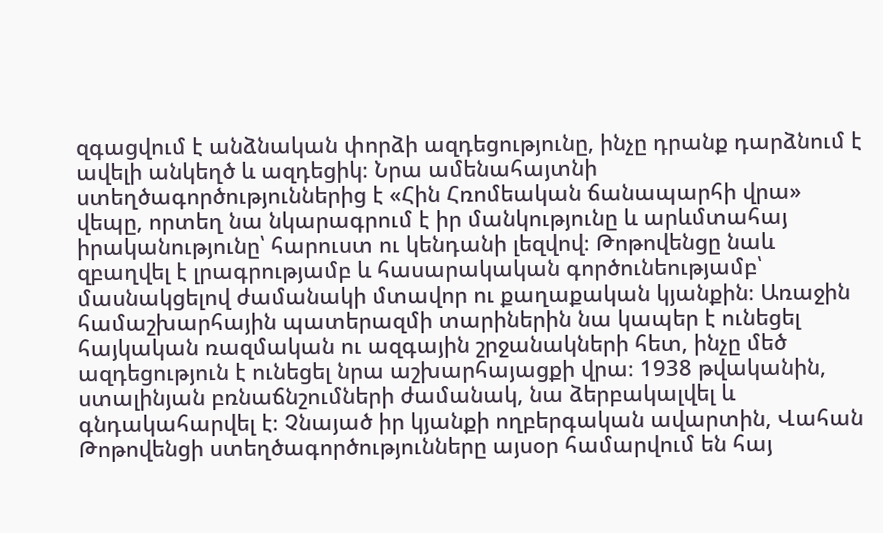զգացվում է անձնական փորձի ազդեցությունը, ինչը դրանք դարձնում է ավելի անկեղծ և ազդեցիկ։ Նրա ամենահայտնի ստեղծագործություններից է «Հին Հռոմեական ճանապարհի վրա» վեպը, որտեղ նա նկարագրում է իր մանկությունը և արևմտահայ իրականությունը՝ հարուստ ու կենդանի լեզվով։ Թոթովենցը նաև զբաղվել է լրագրությամբ և հասարակական գործունեությամբ՝ մասնակցելով ժամանակի մտավոր ու քաղաքական կյանքին։ Առաջին համաշխարհային պատերազմի տարիներին նա կապեր է ունեցել հայկական ռազմական ու ազգային շրջանակների հետ, ինչը մեծ ազդեցություն է ունեցել նրա աշխարհայացքի վրա։ 1938 թվականին, ստալինյան բռնաճնշումների ժամանակ, նա ձերբակալվել և գնդակահարվել է։ Չնայած իր կյանքի ողբերգական ավարտին, Վահան Թոթովենցի ստեղծագործությունները այսօր համարվում են հայ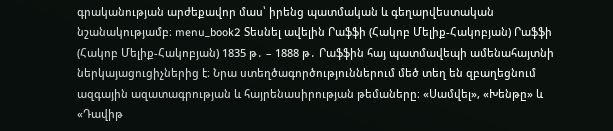գրականության արժեքավոր մաս՝ իրենց պատմական և գեղարվեստական նշանակությամբ։ menu_book2 Տեսնել ավելին Րաֆֆի (Հակոբ Մելիք-Հակոբյան) Րաֆֆի (Հակոբ Մելիք-Հակոբյան) 1835 թ․ – 1888 թ․ Րաֆֆին հայ պատմավեպի ամենահայտնի ներկայացուցիչներից է։ Նրա ստեղծագործություններում մեծ տեղ են զբաղեցնում ազգային ազատագրության և հայրենասիրության թեմաները։ «Սամվել», «Խենթը» և «Դավիթ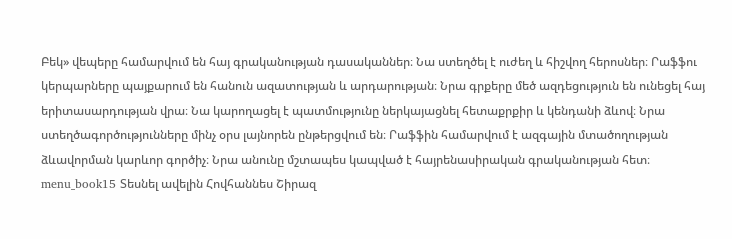Բեկ» վեպերը համարվում են հայ գրականության դասականներ։ Նա ստեղծել է ուժեղ և հիշվող հերոսներ։ Րաֆֆու կերպարները պայքարում են հանուն ազատության և արդարության։ Նրա գրքերը մեծ ազդեցություն են ունեցել հայ երիտասարդության վրա։ Նա կարողացել է պատմությունը ներկայացնել հետաքրքիր և կենդանի ձևով։ Նրա ստեղծագործությունները մինչ օրս լայնորեն ընթերցվում են։ Րաֆֆին համարվում է ազգային մտածողության ձևավորման կարևոր գործիչ։ Նրա անունը մշտապես կապված է հայրենասիրական գրականության հետ։ menu_book15 Տեսնել ավելին Հովհաննես Շիրազ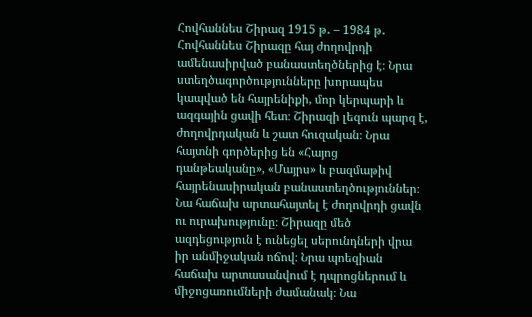Հովհաննես Շիրազ 1915 թ․ – 1984 թ․ Հովհաննես Շիրազը հայ ժողովրդի ամենասիրված բանաստեղծներից է։ Նրա ստեղծագործությունները խորապես կապված են հայրենիքի, մոր կերպարի և ազգային ցավի հետ։ Շիրազի լեզուն պարզ է, ժողովրդական և շատ հուզական։ Նրա հայտնի գործերից են «Հայոց դանթեականը», «Մայրս» և բազմաթիվ հայրենասիրական բանաստեղծություններ։ Նա հաճախ արտահայտել է ժողովրդի ցավն ու ուրախությունը։ Շիրազը մեծ ազդեցություն է ունեցել սերունդների վրա իր անմիջական ոճով։ Նրա պոեզիան հաճախ արտասանվում է դպրոցներում և միջոցառումների ժամանակ։ Նա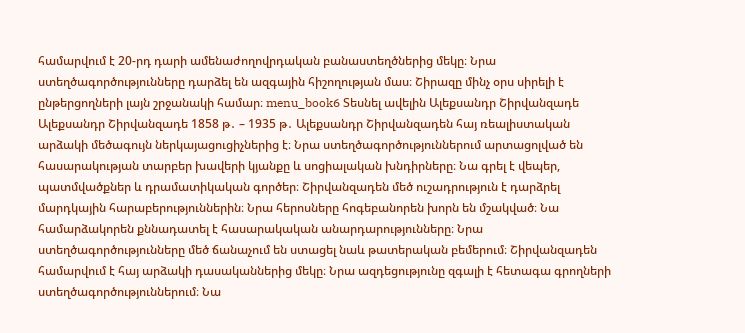համարվում է 20-րդ դարի ամենաժողովրդական բանաստեղծներից մեկը։ Նրա ստեղծագործությունները դարձել են ազգային հիշողության մաս։ Շիրազը մինչ օրս սիրելի է ընթերցողների լայն շրջանակի համար։ menu_book6 Տեսնել ավելին Ալեքսանդր Շիրվանզադե Ալեքսանդր Շիրվանզադե 1858 թ․ – 1935 թ․ Ալեքսանդր Շիրվանզադեն հայ ռեալիստական արձակի մեծագույն ներկայացուցիչներից է։ Նրա ստեղծագործություններում արտացոլված են հասարակության տարբեր խավերի կյանքը և սոցիալական խնդիրները։ Նա գրել է վեպեր, պատմվածքներ և դրամատիկական գործեր։ Շիրվանզադեն մեծ ուշադրություն է դարձրել մարդկային հարաբերություններին։ Նրա հերոսները հոգեբանորեն խորն են մշակված։ Նա համարձակորեն քննադատել է հասարակական անարդարությունները։ Նրա ստեղծագործությունները մեծ ճանաչում են ստացել նաև թատերական բեմերում։ Շիրվանզադեն համարվում է հայ արձակի դասականներից մեկը։ Նրա ազդեցությունը զգալի է հետագա գրողների ստեղծագործություններում։ Նա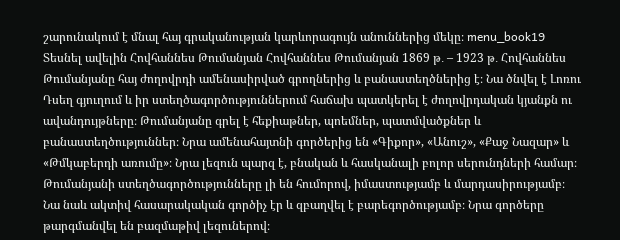շարունակում է մնալ հայ գրականության կարևորագույն անուններից մեկը։ menu_book19 Տեսնել ավելին Հովհաննես Թումանյան Հովհաննես Թումանյան 1869 թ․ – 1923 թ․ Հովհաննես Թումանյանը հայ ժողովրդի ամենասիրված գրողներից և բանաստեղծներից է։ Նա ծնվել է Լոռու Դսեղ գյուղում և իր ստեղծագործություններում հաճախ պատկերել է ժողովրդական կյանքն ու ավանդույթները։ Թումանյանը գրել է հեքիաթներ, պոեմներ, պատմվածքներ և բանաստեղծություններ։ Նրա ամենահայտնի գործերից են «Գիքոր», «Անուշ», «Քաջ Նազար» և «Թմկաբերդի առումը»։ Նրա լեզուն պարզ է, բնական և հասկանալի բոլոր սերունդների համար։ Թումանյանի ստեղծագործությունները լի են հումորով, իմաստությամբ և մարդասիրությամբ։ Նա նաև ակտիվ հասարակական գործիչ էր և զբաղվել է բարեգործությամբ։ Նրա գործերը թարգմանվել են բազմաթիվ լեզուներով։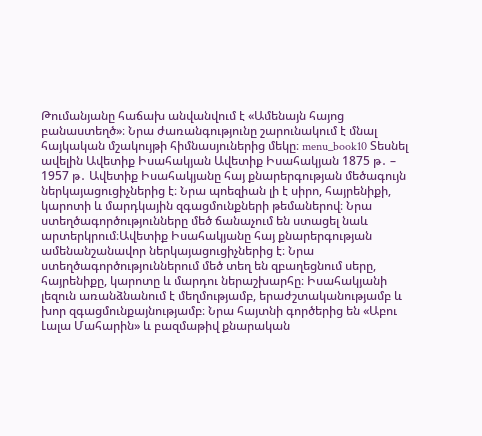Թումանյանը հաճախ անվանվում է «Ամենայն հայոց բանաստեղծ»։ Նրա ժառանգությունը շարունակում է մնալ հայկական մշակույթի հիմնասյուներից մեկը։ menu_book10 Տեսնել ավելին Ավետիք Իսահակյան Ավետիք Իսահակյան 1875 թ․ – 1957 թ․ Ավետիք Իսահակյանը հայ քնարերգության մեծագույն ներկայացուցիչներից է։ Նրա պոեզիան լի է սիրո, հայրենիքի, կարոտի և մարդկային զգացմունքների թեմաներով։ Նրա ստեղծագործությունները մեծ ճանաչում են ստացել նաև արտերկրում։Ավետիք Իսահակյանը հայ քնարերգության ամենանշանավոր ներկայացուցիչներից է։ Նրա ստեղծագործություններում մեծ տեղ են զբաղեցնում սերը, հայրենիքը, կարոտը և մարդու ներաշխարհը։ Իսահակյանի լեզուն առանձնանում է մեղմությամբ, երաժշտականությամբ և խոր զգացմունքայնությամբ։ Նրա հայտնի գործերից են «Աբու Լալա Մահարին» և բազմաթիվ քնարական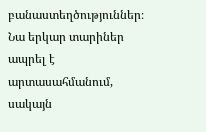բանաստեղծություններ։ Նա երկար տարիներ ապրել է արտասահմանում, սակայն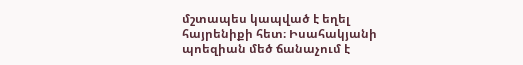մշտապես կապված է եղել հայրենիքի հետ։ Իսահակյանի պոեզիան մեծ ճանաչում է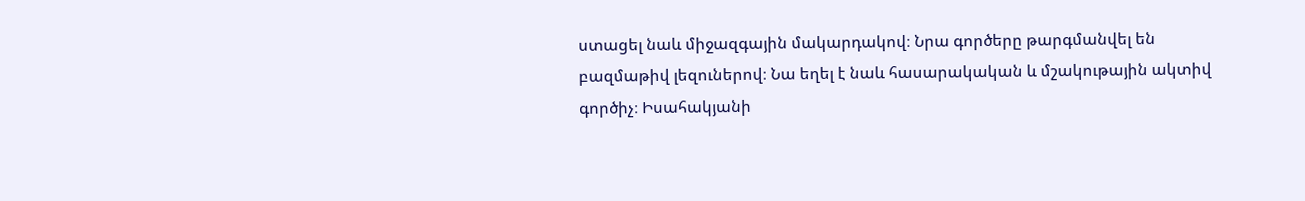ստացել նաև միջազգային մակարդակով։ Նրա գործերը թարգմանվել են բազմաթիվ լեզուներով։ Նա եղել է նաև հասարակական և մշակութային ակտիվ գործիչ։ Իսահակյանի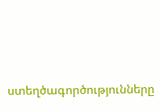ստեղծագործությունները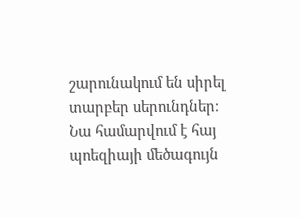շարունակում են սիրել տարբեր սերունդներ։ Նա համարվում է հայ պոեզիայի մեծագույն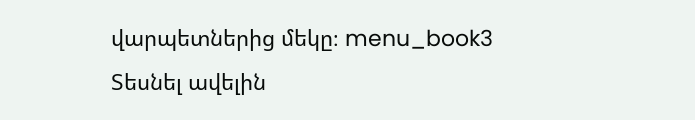վարպետներից մեկը։ menu_book3 Տեսնել ավելին